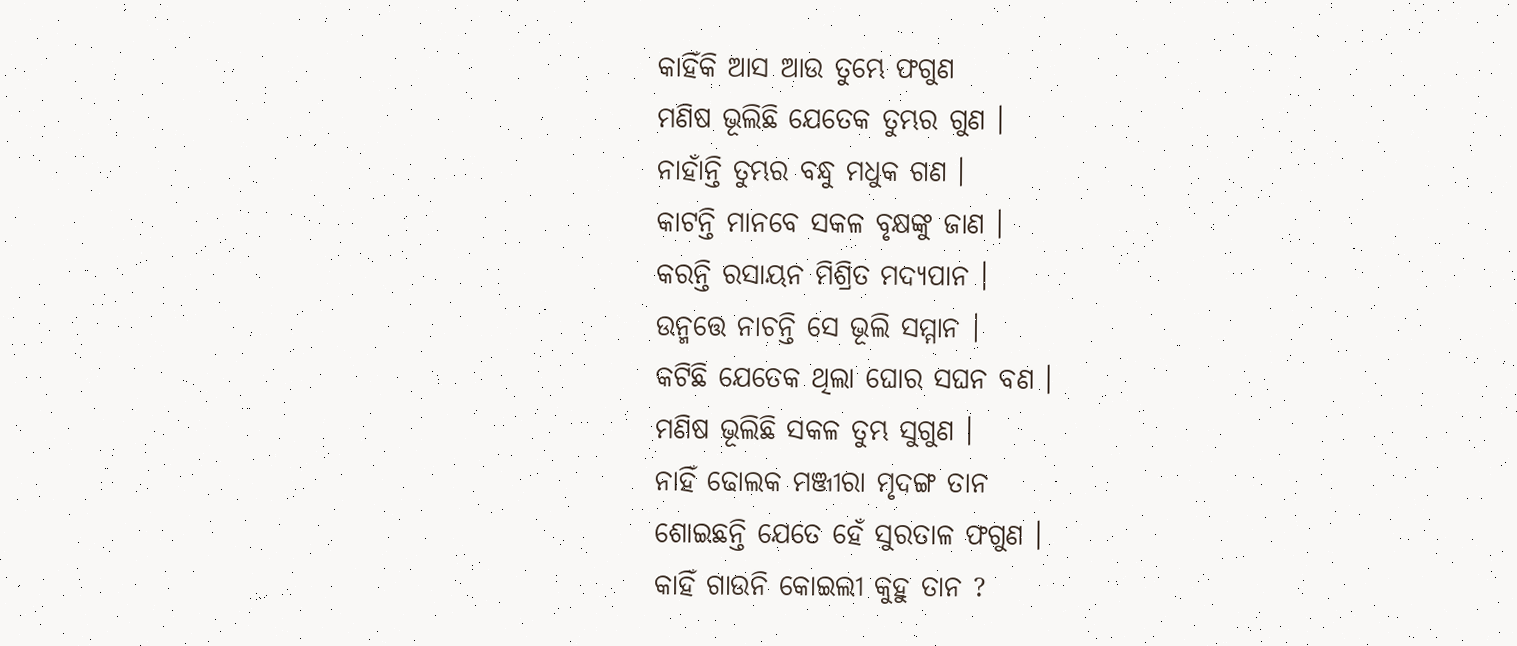କାହିଁକି ଆସ ଆଉ ତୁମ୍ଭେ ଫଗୁଣ
ମଣିଷ ଭୂଲିଛି ଯେତେକ ତୁମ୍ଭର ଗୁଣ ।
ନାହାଁନ୍ତି ତୁମ୍ଭର ବନ୍ଧୁ ମଧୁକ ଗଣ ।
କାଟନ୍ତି ମାନବେ ସକଳ ବୃକ୍ଷଙ୍କୁ ଜାଣ ।
କରନ୍ତି ରସାୟନ ମିଶ୍ରିତ ମଦ୍ଯପାନ ।
ଉନ୍ମତ୍ତେ ନାଚନ୍ତି ସେ ଭୂଲି ସମ୍ମାନ ।
କଟିଛି ଯେତେକ ଥିଲା ଘୋର ସଘନ ବଣ ।
ମଣିଷ ଭୂଲିଛି ସକଳ ତୁମ୍ଭ ସୁଗୁଣ ।
ନାହିଁ ଢୋଲକ ମଞ୍ଜୀରା ମୃଦଙ୍ଗ ତାନ
ଶୋଇଛନ୍ତି ଯେତେ ହେଁ ସୁରତାଳ ଫଗୁଣ ।
କାହିଁ ଗାଉନି କୋଇଲୀ କୁହୁ ତାନ ?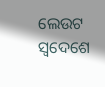ଲେଉଟ ସ୍ବଦେଶେ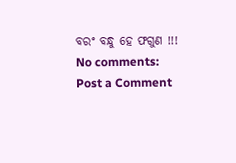ବରଂ ବନ୍ଧୁ ହେ ଫଗୁଣ !!!
No comments:
Post a Comment